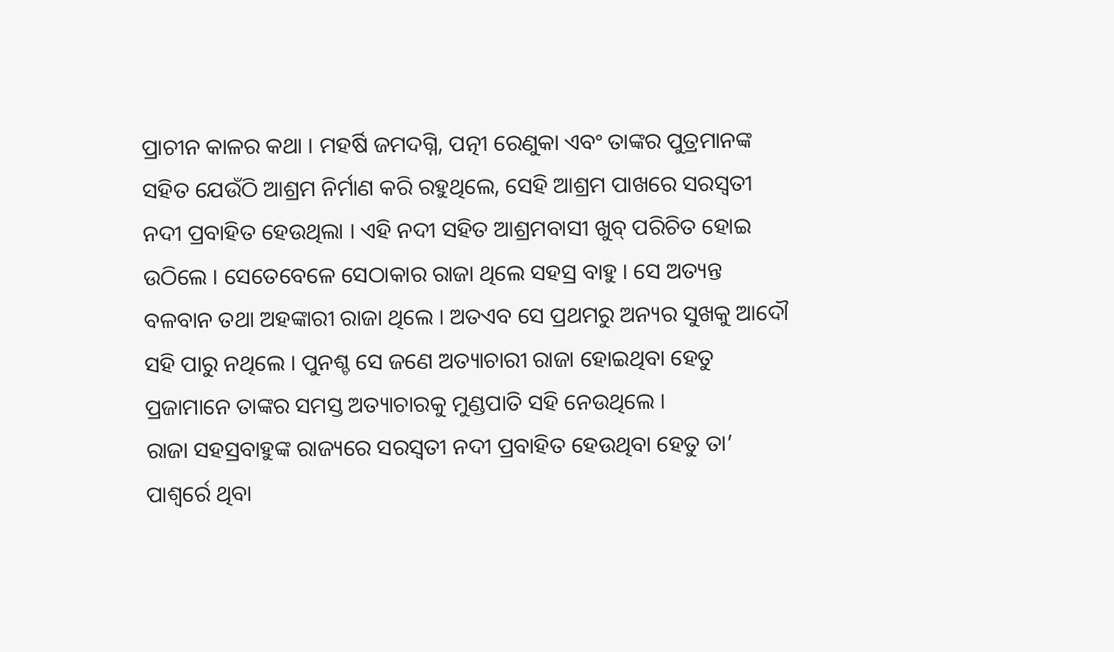ପ୍ରାଚୀନ କାଳର କଥା । ମହର୍ଷି ଜମଦଗ୍ନି, ପତ୍ନୀ ରେଣୁକା ଏବଂ ତାଙ୍କର ପୁତ୍ରମାନଙ୍କ ସହିତ ଯେଉଁଠି ଆଶ୍ରମ ନିର୍ମାଣ କରି ରହୁଥିଲେ, ସେହି ଆଶ୍ରମ ପାଖରେ ସରସ୍ୱତୀ ନଦୀ ପ୍ରବାହିତ ହେଉଥିଲା । ଏହି ନଦୀ ସହିତ ଆଶ୍ରମବାସୀ ଖୁବ୍ ପରିଚିତ ହୋଇ ଉଠିଲେ । ସେତେବେଳେ ସେଠାକାର ରାଜା ଥିଲେ ସହସ୍ର ବାହୁ । ସେ ଅତ୍ୟନ୍ତ ବଳବାନ ତଥା ଅହଙ୍କାରୀ ରାଜା ଥିଲେ । ଅତଏବ ସେ ପ୍ରଥମରୁ ଅନ୍ୟର ସୁଖକୁ ଆଦୌ ସହି ପାରୁ ନଥିଲେ । ପୁନଶ୍ଚ ସେ ଜଣେ ଅତ୍ୟାଚାରୀ ରାଜା ହୋଇଥିବା ହେତୁ ପ୍ରଜାମାନେ ତାଙ୍କର ସମସ୍ତ ଅତ୍ୟାଚାରକୁ ମୁଣ୍ଡପାତି ସହି ନେଉଥିଲେ ।
ରାଜା ସହସ୍ରବାହୁଙ୍କ ରାଜ୍ୟରେ ସରସ୍ୱତୀ ନଦୀ ପ୍ରବାହିତ ହେଉଥିବା ହେତୁ ତା’ ପାଶ୍ୱର୍ରେ ଥିବା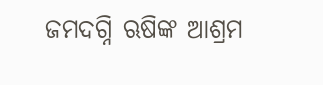ଜମଦଗ୍ନି ଋଷିଙ୍କ ଆଶ୍ରମ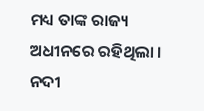ମଧ୍ୟ ତାଙ୍କ ରାଜ୍ୟ ଅଧୀନରେ ରହିଥିଲା । ନଦୀ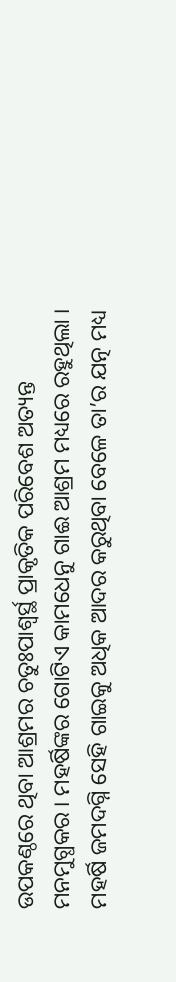ଉପକଣ୍ଠରେ ଥିବା ଆଶ୍ରମର ଚତୁଃପାଶ୍ୱର୍ସ୍ଥ ପ୍ରାକୃତିକ ପରିବେଶ ଅତ୍ୟନ୍ତ ମନମୁଗ୍ଧକର । ମହର୍ଷିଙ୍କର ଗୋଟିଏ କାମଧେନୁ ଗାଈ ଆଶ୍ରମ ମଧ୍ୟରେ ରହୁଥିଲା । ମହର୍ଷି ଜମଦଗ୍ନି ସେହି ଗାଇକୁ ଅଧିକ ଆଦର କରୁଥିବା ବେଳେ ତା’ର ଯତ୍ନ ମଧ୍ୟ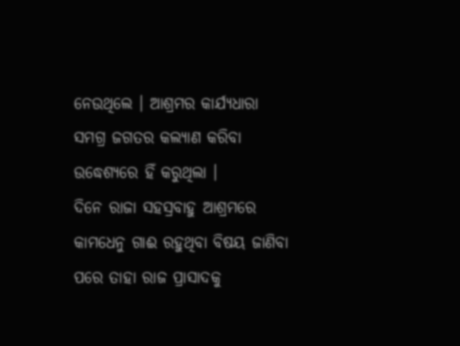ନେଉଥିଲେ । ଆଶ୍ରମର କାର୍ଯ୍ୟଧାରା ସମଗ୍ର ଜଗତର କଲ୍ୟାଣ କରିବା ଉଦ୍ଧେଶ୍ୟରେ ହିଁ କରୁଥିଲା ।
ଦିନେ ରାଜା ସହସ୍ରବାହୁ ଆଶ୍ରମରେ କାମଧେନୁ ଗାଈ ରହୁଥିବା ବିଷୟ ଜାଣିବା ପରେ ତାହା ରାଜ ପ୍ରାସାଦକୁ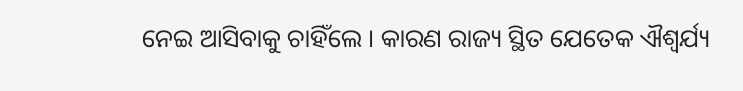ନେଇ ଆସିବାକୁ ଚାହିଁଲେ । କାରଣ ରାଜ୍ୟ ସ୍ଥିତ ଯେତେକ ଐଶ୍ୱର୍ଯ୍ୟ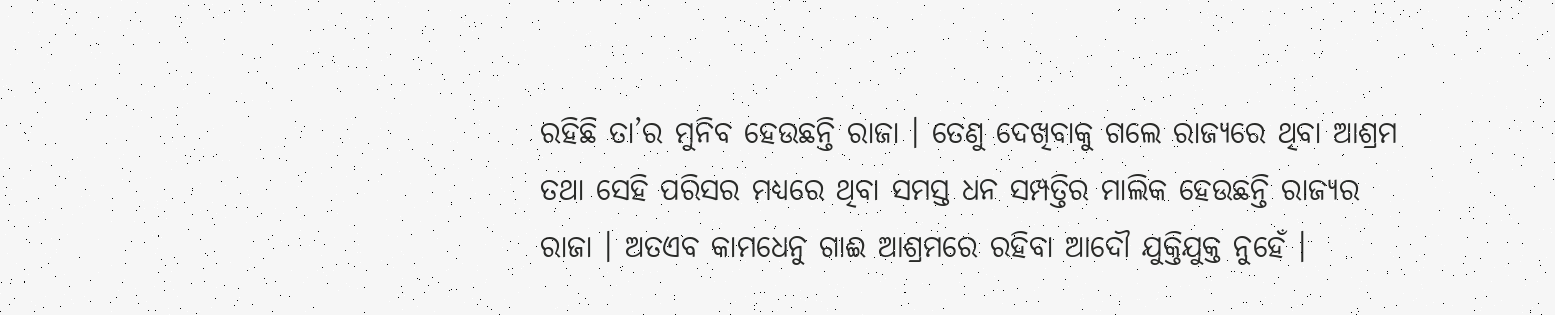ରହିଛି ତା’ର ମୁନିବ ହେଉଛନ୍ତି ରାଜା । ତେଣୁ ଦେଖିବାକୁ ଗଲେ ରାଜ୍ୟରେ ଥିବା ଆଶ୍ରମ ତଥା ସେହି ପରିସର ମଧ୍ୟରେ ଥିବା ସମସ୍ତ ଧନ ସମ୍ପତ୍ତିର ମାଲିକ ହେଉଛନ୍ତି ରାଜ୍ୟର ରାଜା । ଅତଏବ କାମଧେନୁ ଗାଈ ଆଶ୍ରମରେ ରହିବା ଆଦୌ ଯୁକ୍ତିଯୁକ୍ତ ନୁହେଁ ।